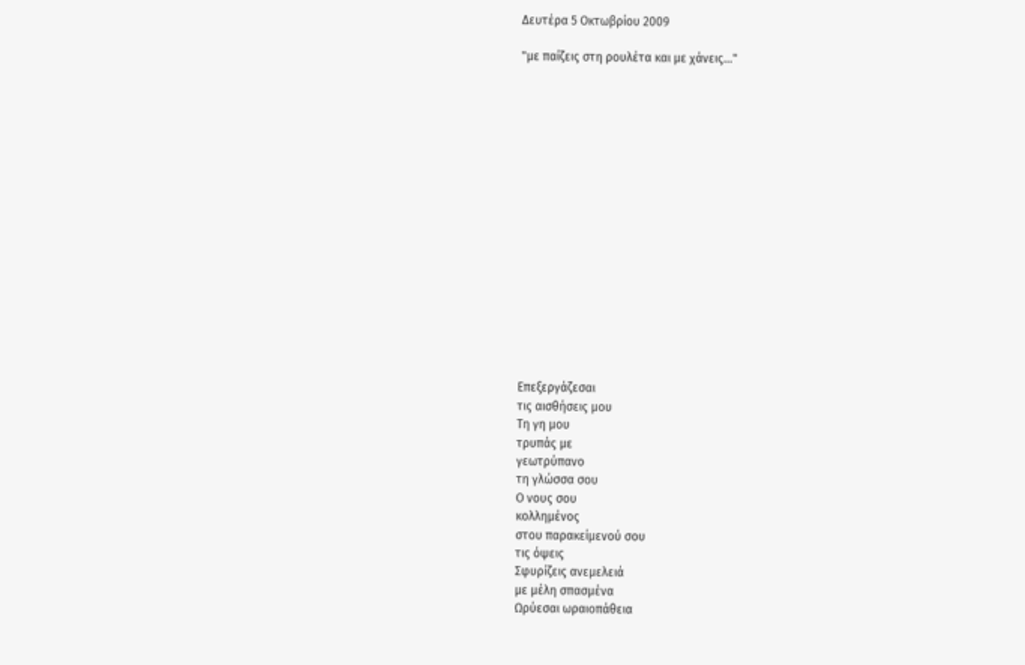Δευτέρα 5 Οκτωβρίου 2009

"με παίζεις στη ρουλέτα και με χάνεις..."

















Επεξεργάζεσαι
τις αισθήσεις μου
Τη γη μου
τρυπάς με
γεωτρύπανο
τη γλώσσα σου
Ο νους σου
κολλημένος
στου παρακείμενού σου
τις όψεις
Σφυρίζεις ανεμελειά
με μέλη σπασμένα
Ωρύεσαι ωραιοπάθεια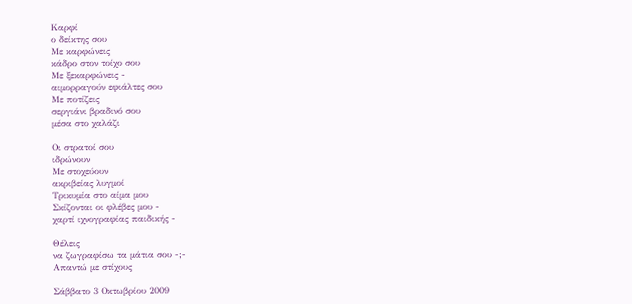Καρφί
ο δείκτης σου
Με καρφώνεις
κάδρο στον τοίχο σου
Με ξεκαρφώνεις -
αιμορραγούν εφιάλτες σου
Με ποτίζεις
σεργιάνι βραδινό σου
μέσα στο χαλάζι

Οι στρατοί σου
ιδρώνουν
Με στοχεύουν
ακριβείας λυγμοί
Τρικυμία στο αίμα μου
Σκίζονται οι φλέβες μου -
χαρτί ιχνογραφίας παιδικής -

Θέλεις
να ζωγραφίσω τα μάτια σου -;-
Απαντώ με στίχους

Σάββατο 3 Οκτωβρίου 2009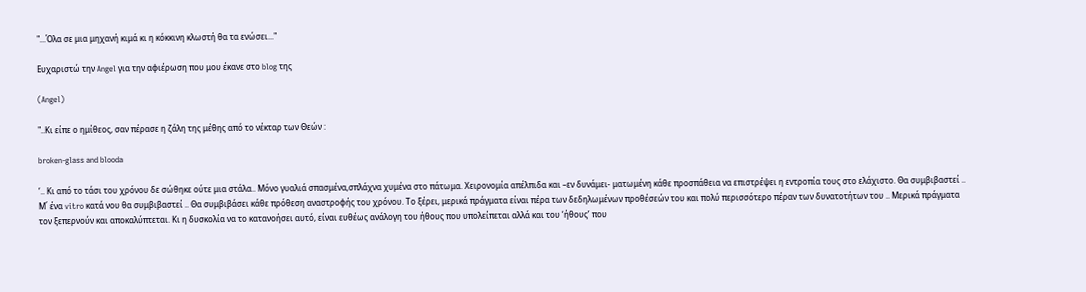"...Όλα σε μια μηχανή κιμά κι η κόκκινη κλωστή θα τα ενώσει..."

Ευχαριστώ την Angel για την αφιέρωση που μου έκανε στο blog της

(Angel)

"..Κι είπε ο ημίθεος, σαν πέρασε η ζάλη της μέθης από το νέκταρ των Θεών :

broken-glass and blooda

‘.. Κι από το τάσι του χρόνου δε σώθηκε ούτε μια στάλα.. Μόνο γυαλιά σπασμένα,σπλάχνα χυμένα στο πάτωμα. Χειρονομία απέλπιδα και –εν δυνάμει- ματωμένη κάθε προσπάθεια να επιστρέψει η εντροπία τους στο ελάχιστο. Θα συμβιβαστεί .. Μ΄ ένα vitro κατά νου θα συμβιβαστεί .. Θα συμβιβάσει κάθε πρόθεση αναστροφής του χρόνου. Το ξέρει, μερικά πράγματα είναι πέρα των δεδηλωμένων προθέσεών του και πολύ περισσότερο πέραν των δυνατοτήτων του .. Μερικά πράγματα τον ξεπερνούν και αποκαλύπτεται. Κι η δυσκολία να το κατανοήσει αυτό, είναι ευθέως ανάλογη του ήθους που υπολείπεται αλλά και του ‘ήθους’ που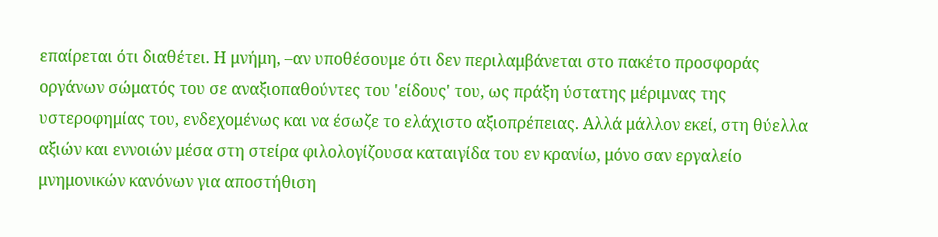επαίρεται ότι διαθέτει. Η μνήμη, –αν υποθέσουμε ότι δεν περιλαμβάνεται στο πακέτο προσφοράς οργάνων σώματός του σε αναξιοπαθούντες του 'είδους' του, ως πράξη ύστατης μέριμνας της υστεροφημίας του, ενδεχομένως και να έσωζε το ελάχιστο αξιοπρέπειας. Αλλά μάλλον εκεί, στη θύελλα αξιών και εννοιών μέσα στη στείρα φιλολογίζουσα καταιγίδα του εν κρανίω, μόνο σαν εργαλείο μνημονικών κανόνων για αποστήθιση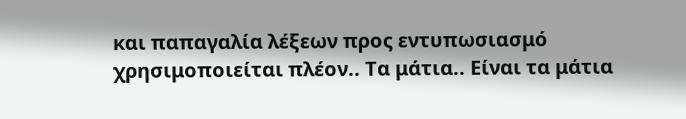και παπαγαλία λέξεων προς εντυπωσιασμό χρησιμοποιείται πλέον.. Τα μάτια.. Είναι τα μάτια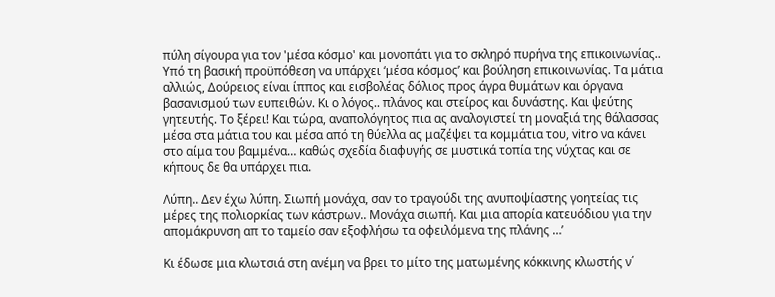πύλη σίγουρα για τον 'μέσα κόσμο' και μονοπάτι για το σκληρό πυρήνα της επικοινωνίας.. Υπό τη βασική προϋπόθεση να υπάρχει ‘μέσα κόσμος’ και βούληση επικοινωνίας. Τα μάτια αλλιώς, Δούρειος είναι ίππος και εισβολέας δόλιος προς άγρα θυμάτων και όργανα βασανισμού των ευπειθών. Κι ο λόγος.. πλάνος και στείρος και δυνάστης. Και ψεύτης γητευτής. Το ξέρει! Και τώρα, αναπολόγητος πια ας αναλογιστεί τη μοναξιά της θάλασσας μέσα στα μάτια του και μέσα από τη θύελλα ας μαζέψει τα κομμάτια του, vitro να κάνει στο αίμα του βαμμένα… καθώς σχεδία διαφυγής σε μυστικά τοπία της νύχτας και σε κήπους δε θα υπάρχει πια.

Λύπη.. Δεν έχω λύπη. Σιωπή μονάχα, σαν το τραγούδι της ανυποψίαστης γοητείας τις μέρες της πολιορκίας των κάστρων.. Μονάχα σιωπή. Και μια απορία κατευόδιου για την απομάκρυνση απ το ταμείο σαν εξοφλήσω τα οφειλόμενα της πλάνης …’

Κι έδωσε μια κλωτσιά στη ανέμη να βρει το μίτο της ματωμένης κόκκινης κλωστής ν΄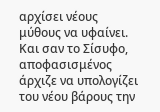αρχίσει νέους μύθους να υφαίνει. Και σαν το Σίσυφο, αποφασισμένος άρχιζε να υπολογίζει του νέου βάρους την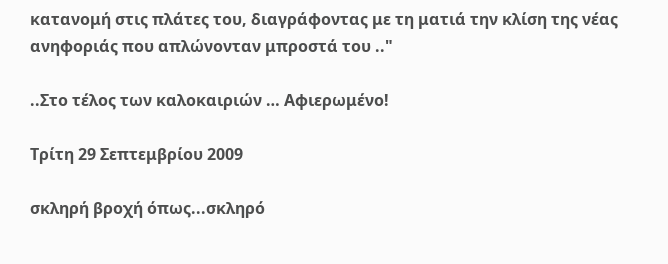κατανομή στις πλάτες του, διαγράφοντας με τη ματιά την κλίση της νέας ανηφοριάς που απλώνονταν μπροστά του .."

..Στο τέλος των καλοκαιριών … Αφιερωμένο!

Τρίτη 29 Σεπτεμβρίου 2009

σκληρή βροχή όπως...σκληρό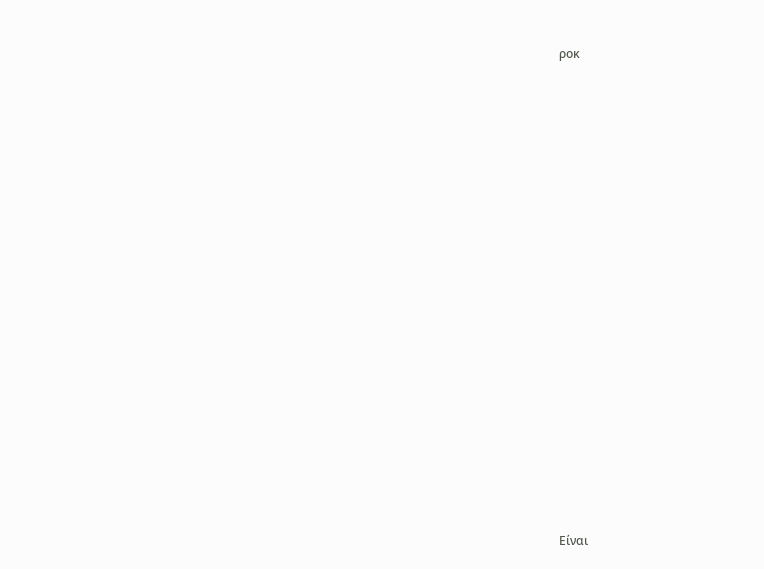ροκ



















Είναι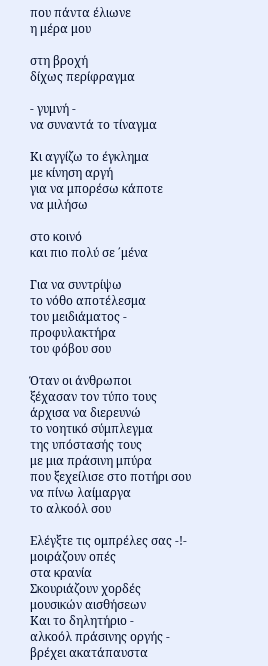που πάντα έλιωνε
η μέρα μου

στη βροχή
δίχως περίφραγμα

- γυμνή -
να συναντά το τίναγμα

Κι αγγίζω το έγκλημα
με κίνηση αργή
για να μπορέσω κάποτε
να μιλήσω

στο κοινό
και πιο πολύ σε ΄μένα

Για να συντρίψω
το νόθο αποτέλεσμα
του μειδιάματος -
προφυλακτήρα
του φόβου σου

Όταν οι άνθρωποι
ξέχασαν τον τύπο τους
άρχισα να διερευνώ
το νοητικό σύμπλεγμα
της υπόστασής τους
με μια πράσινη μπύρα
που ξεχείλισε στο ποτήρι σου
να πίνω λαίμαργα
το αλκοόλ σου

Ελέγξτε τις ομπρέλες σας -!-
μοιράζουν οπές
στα κρανία
Σκουριάζουν χορδές
μουσικών αισθήσεων
Και το δηλητήριο -
αλκοόλ πράσινης οργής -
βρέχει ακατάπαυστα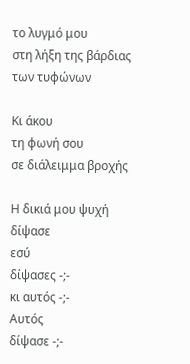το λυγμό μου
στη λήξη της βάρδιας
των τυφώνων

Κι άκου
τη φωνή σου
σε διάλειμμα βροχής

Η δικιά μου ψυχή
δίψασε
εσύ
δίψασες -;-
κι αυτός -;-
Αυτός
δίψασε -;-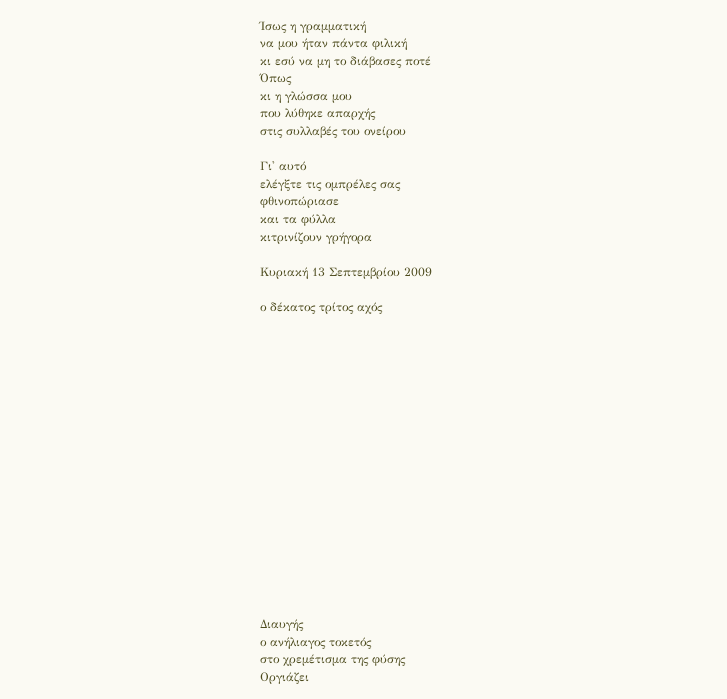Ίσως η γραμματική
να μου ήταν πάντα φιλική
κι εσύ να μη το διάβασες ποτέ
Όπως
κι η γλώσσα μου
που λύθηκε απαρχής
στις συλλαβές του ονείρου

Γι' αυτό
ελέγξτε τις ομπρέλες σας
φθινοπώριασε
και τα φύλλα
κιτρινίζουν γρήγορα

Κυριακή 13 Σεπτεμβρίου 2009

ο δέκατος τρίτος αχός

















Διαυγής
ο ανήλιαγος τοκετός
στο χρεμέτισμα της φύσης
Οργιάζει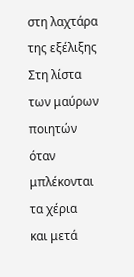στη λαχτάρα
της εξέλιξης
Στη λίστα
των μαύρων ποιητών
όταν μπλέκονται τα χέρια
και μετά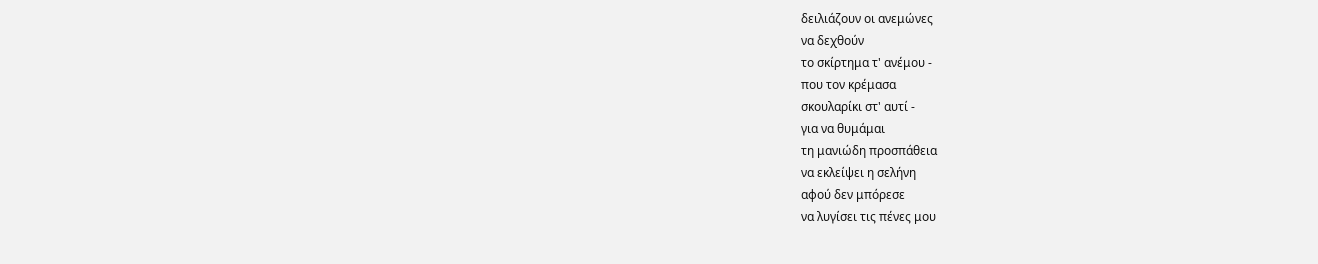δειλιάζουν οι ανεμώνες
να δεχθούν
το σκίρτημα τ' ανέμου -
που τον κρέμασα
σκουλαρίκι στ' αυτί -
για να θυμάμαι
τη μανιώδη προσπάθεια
να εκλείψει η σελήνη
αφού δεν μπόρεσε
να λυγίσει τις πένες μου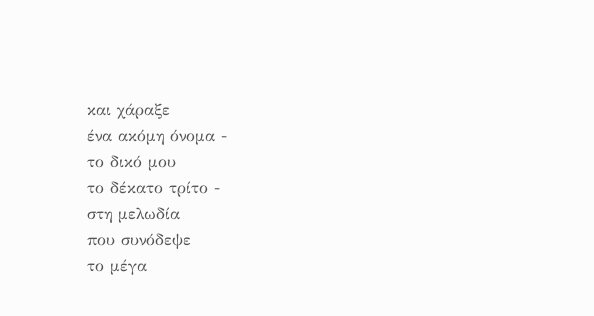και χάραξε
ένα ακόμη όνομα -
το δικό μου
το δέκατο τρίτο -
στη μελωδία
που συνόδεψε
το μέγα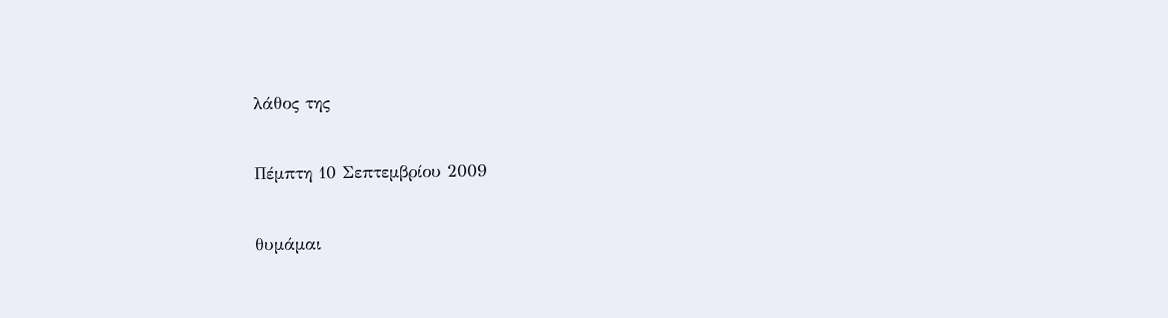λάθος της

Πέμπτη 10 Σεπτεμβρίου 2009

θυμάμαι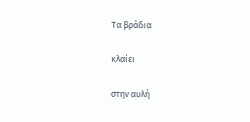Τα βράδια

κλαίει

στην αυλή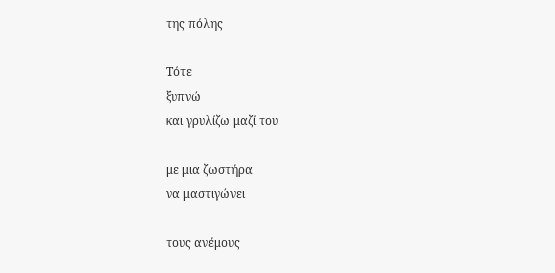της πόλης

Τότε
ξυπνώ
και γρυλίζω μαζί του

με μια ζωστήρα
να μαστιγώνει

τους ανέμους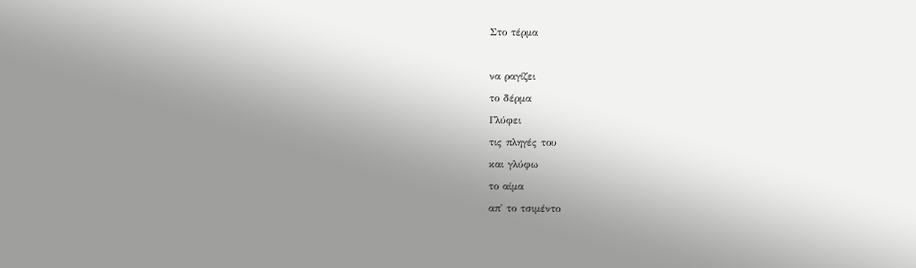Στο τέρμα

να ραγίζει
το δέρμα
Γλύφει
τις πληγές του
και γλύφω
το αίμα
απ' το τσιμέντο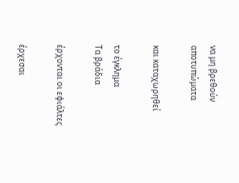να μη βρεθούν
αποτυπώματα

και καταχωρηθεί

το έγκλημα
Τα βράδια

έρχονται οι εφιάλτες

έρχεσαι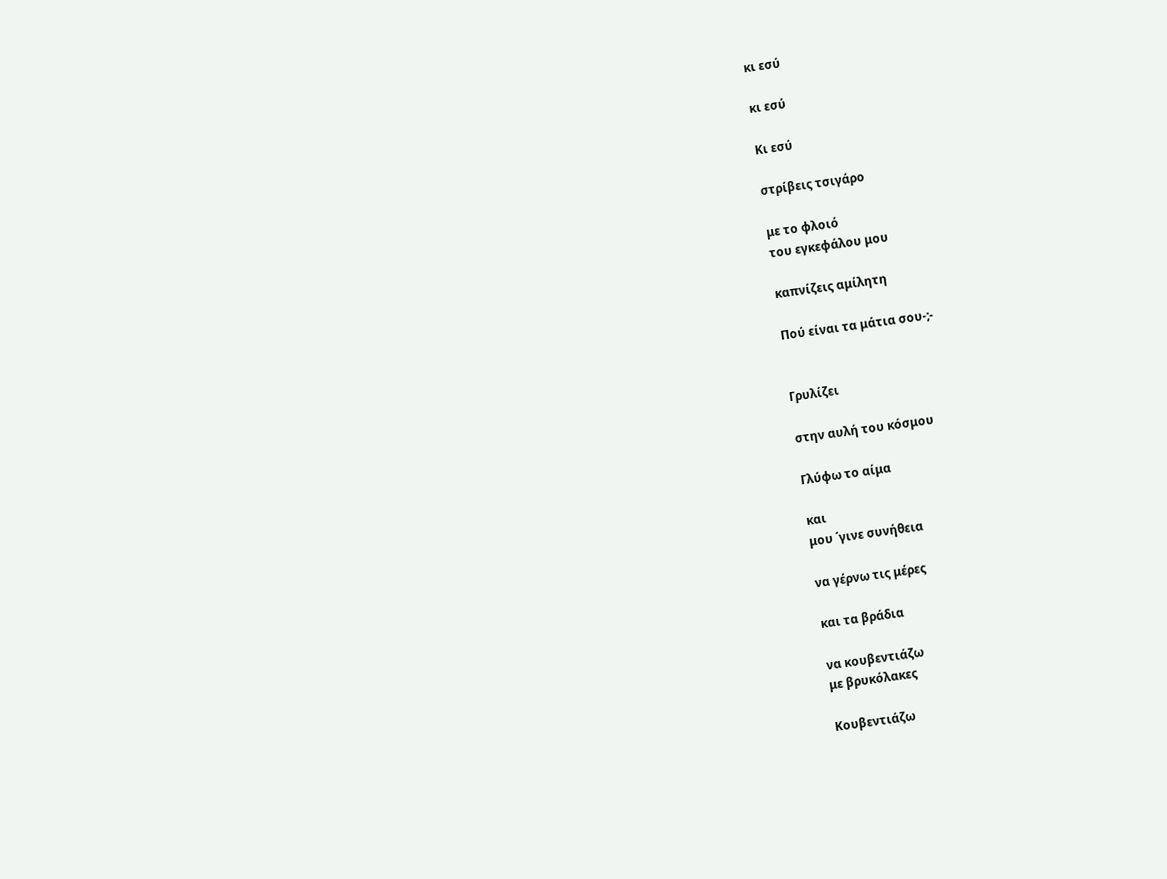κι εσύ

κι εσύ

Κι εσύ

στρίβεις τσιγάρο

με το φλοιό
του εγκεφάλου μου

καπνίζεις αμίλητη

Πού είναι τα μάτια σου-;-


Γρυλίζει

στην αυλή του κόσμου

Γλύφω το αίμα

και
μου ΄γινε συνήθεια

να γέρνω τις μέρες

και τα βράδια

να κουβεντιάζω
με βρυκόλακες

Κουβεντιάζω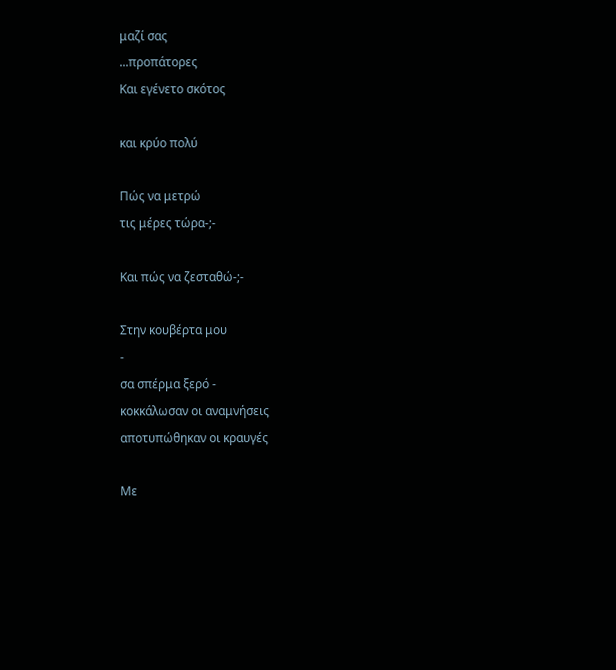μαζί σας
...προπάτορες
Και εγένετο σκότος

και κρύο πολύ

Πώς να μετρώ
τις μέρες τώρα-;-

Και πώς να ζεσταθώ-;-

Στην κουβέρτα μου
-
σα σπέρμα ξερό -
κοκκάλωσαν οι αναμνήσεις
αποτυπώθηκαν οι κραυγές

Με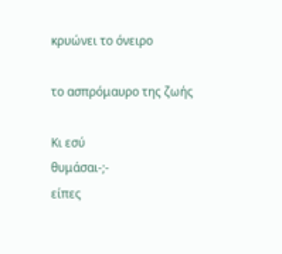κρυώνει το όνειρο

το ασπρόμαυρο της ζωής

Κι εσύ
θυμάσαι-;-
είπες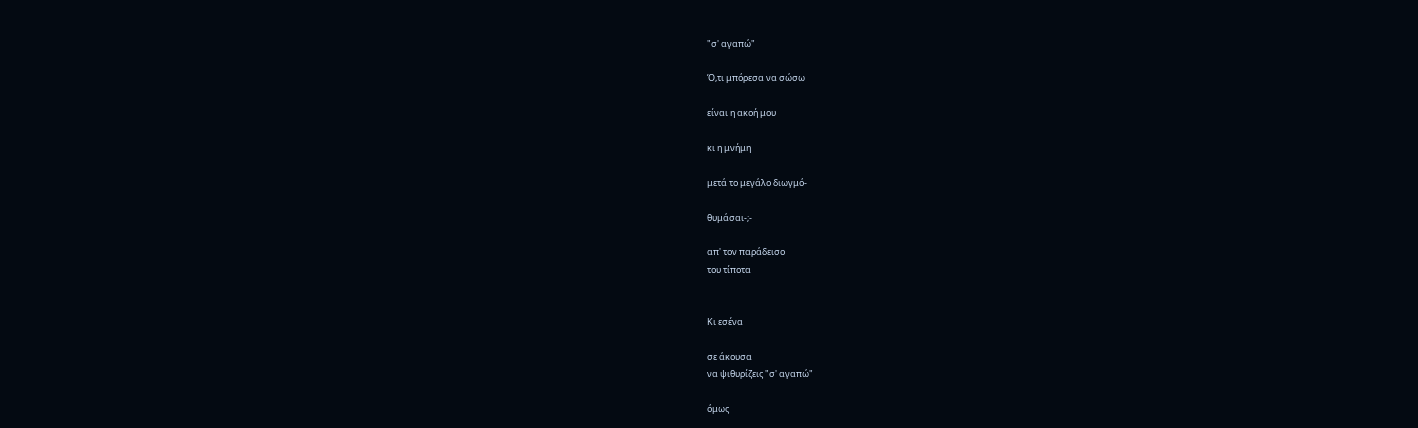"σ' αγαπώ"

Ό,τι μπόρεσα να σώσω

είναι η ακοή μου

κι η μνήμη

μετά το μεγάλο διωγμό-

θυμάσαι-;-

απ' τον παράδεισο
του τίποτα


Κι εσένα

σε άκουσα
να ψιθυρίζεις "σ' αγαπώ"

όμως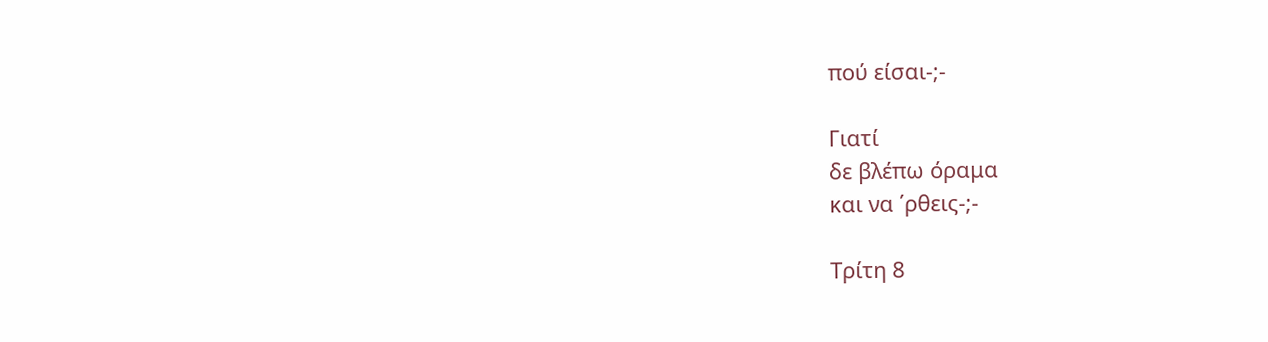πού είσαι-;-

Γιατί
δε βλέπω όραμα
και να ΄ρθεις-;-

Τρίτη 8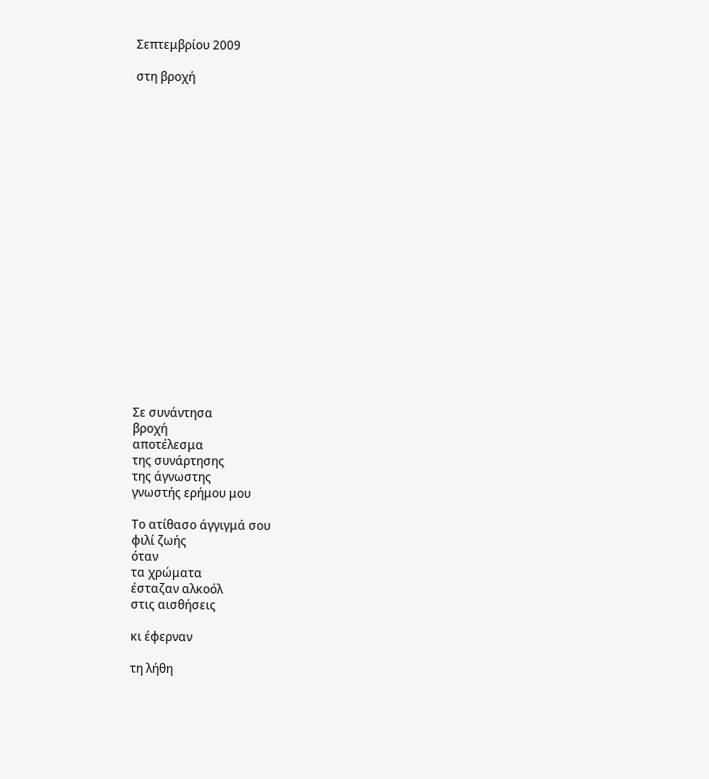Σεπτεμβρίου 2009

στη βροχή




















Σε συνάντησα
βροχή
αποτέλεσμα
της συνάρτησης
της άγνωστης
γνωστής ερήμου μου

Το ατίθασο άγγιγμά σου
φιλί ζωής
όταν
τα χρώματα
έσταζαν αλκοόλ
στις αισθήσεις

κι έφερναν

τη λήθη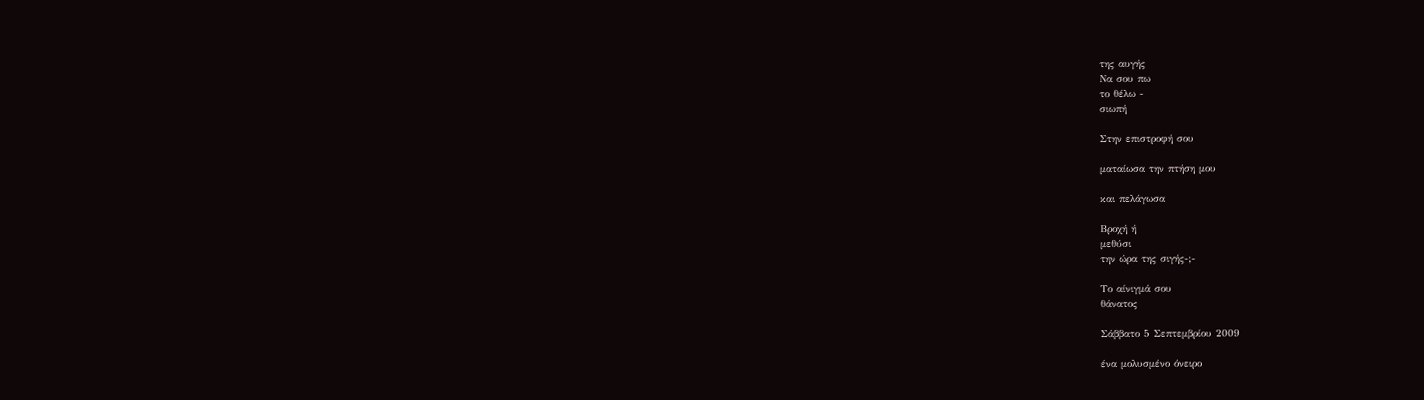της αυγής
Να σου πω
το θέλω -
σιωπή

Στην επιστροφή σου

ματαίωσα την πτήση μου

και πελάγωσα

Βροχή ή
μεθύσι
την ώρα της σιγής-;-

Το αίνιγμά σου
θάνατος

Σάββατο 5 Σεπτεμβρίου 2009

ένα μολυσμένο όνειρο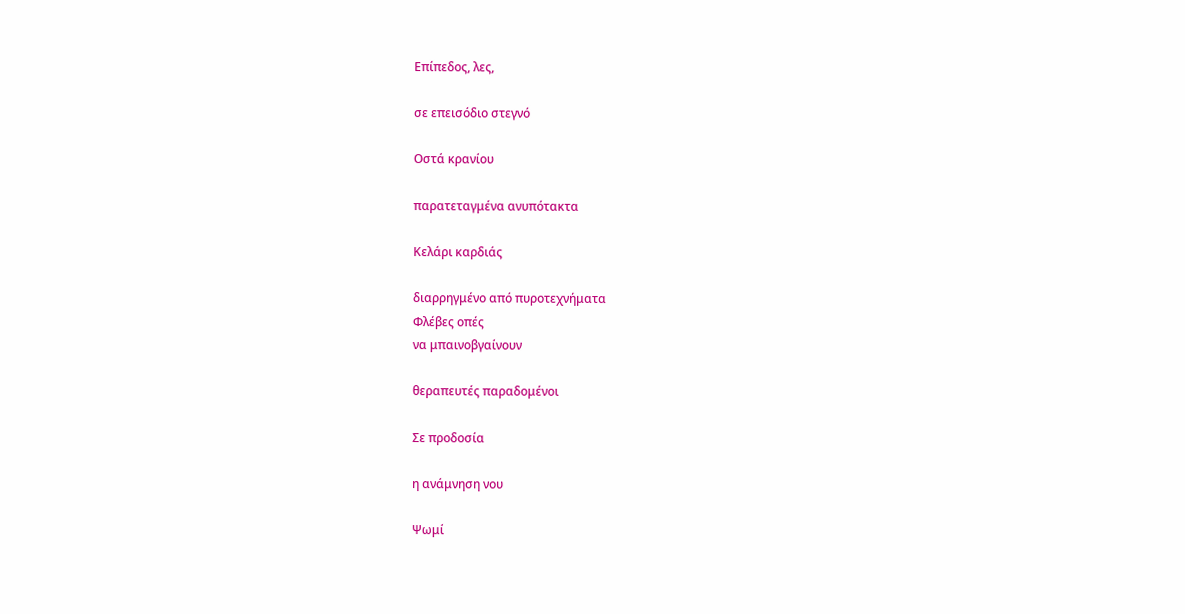Επίπεδος, λες,

σε επεισόδιο στεγνό

Οστά κρανίου

παρατεταγμένα ανυπότακτα

Κελάρι καρδιάς

διαρρηγμένο από πυροτεχνήματα
Φλέβες οπές
να μπαινοβγαίνουν

θεραπευτές παραδομένοι

Σε προδοσία

η ανάμνηση νου

Ψωμί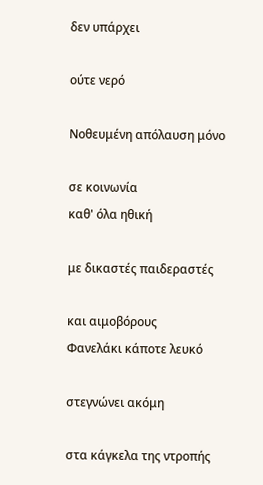δεν υπάρχει

ούτε νερό

Νοθευμένη απόλαυση μόνο

σε κοινωνία
καθ' όλα ηθική

με δικαστές παιδεραστές

και αιμοβόρους
Φανελάκι κάποτε λευκό

στεγνώνει ακόμη

στα κάγκελα της ντροπής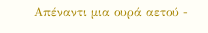Απέναντι μια ουρά αετού -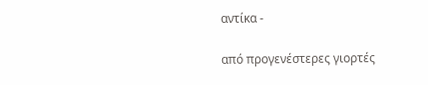αντίκα -

από προγενέστερες γιορτές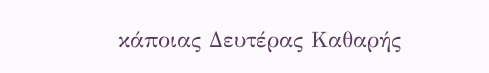κάποιας Δευτέρας Καθαρής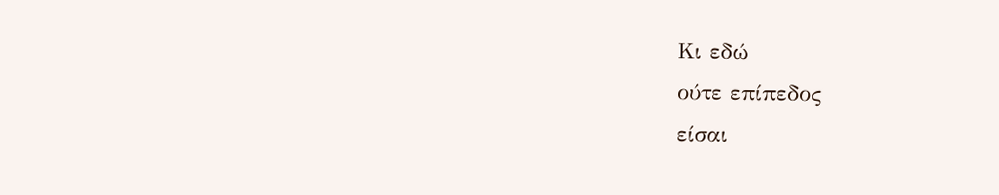Κι εδώ
ούτε επίπεδος
είσαι